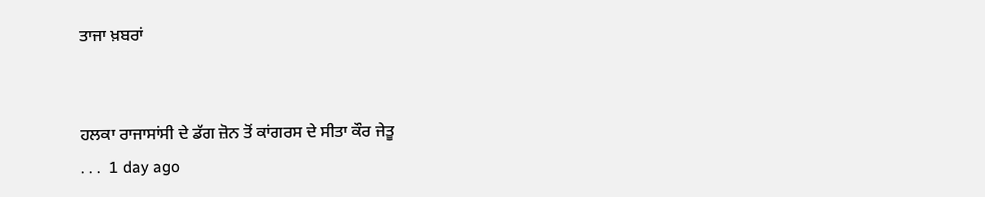ਤਾਜਾ ਖ਼ਬਰਾਂ


ਹਲਕਾ ਰਾਜਾਸਾਂਸੀ ਦੇ ਡੱਗ ਜ਼ੋਨ ਤੋਂ ਕਾਂਗਰਸ ਦੇ ਸੀਤਾ ਕੌਰ ਜੇਤੂ
. . .  1 day ago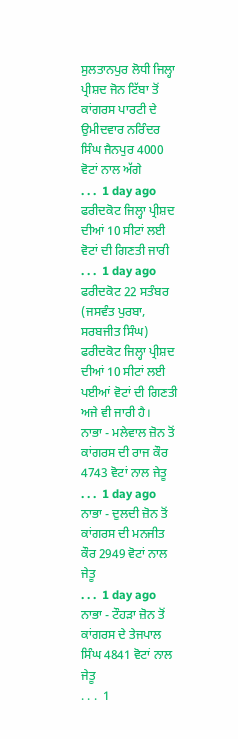ਸੁਲਤਾਨਪੁਰ ਲੋਧੀ ਜਿਲ੍ਹਾ ਪ੍ਰੀਸ਼ਦ ਜੋਨ ਟਿੱਬਾ ਤੋਂ ਕਾਂਗਰਸ ਪਾਰਟੀ ਦੇ ਉਮੀਦਵਾਰ ਨਰਿੰਦਰ ਸਿੰਘ ਜੈਨਪੁਰ 4000 ਵੋਟਾਂ ਨਾਲ ਅੱਗੇ
. . .  1 day ago
ਫਰੀਦਕੋਟ ਜਿਲ੍ਹਾ ਪ੍ਰੀਸ਼ਦ ਦੀਆਂ 10 ਸੀਟਾਂ ਲਈ ਵੋਟਾਂ ਦੀ ਗਿਣਤੀ ਜਾਰੀ
. . .  1 day ago
ਫਰੀਦਕੋਟ 22 ਸਤੰਬਰ (ਜਸਵੰਤ ਪੁਰਬਾ, ਸਰਬਜੀਤ ਸਿੰਘ) ਫਰੀਦਕੋਟ ਜਿਲ੍ਹਾ ਪ੍ਰੀਸ਼ਦ ਦੀਆਂ 10 ਸੀਟਾਂ ਲਈ ਪਈਆਂ ਵੋਟਾਂ ਦੀ ਗਿਣਤੀ ਅਜੇ ਵੀ ਜਾਰੀ ਹੈ।
ਨਾਭਾ - ਮਲੇਵਾਲ ਜ਼ੋਨ ਤੋਂ ਕਾਂਗਰਸ ਦੀ ਰਾਜ ਕੌਰ 4743 ਵੋਟਾਂ ਨਾਲ ਜੇਤੂ
. . .  1 day ago
ਨਾਭਾ - ਦੁਲਦੀ ਜ਼ੋਨ ਤੋਂ ਕਾਂਗਰਸ ਦੀ ਮਨਜੀਤ ਕੌਰ 2949 ਵੋਟਾਂ ਨਾਲ ਜੇਤੂ
. . .  1 day ago
ਨਾਭਾ - ਟੌਹੜਾ ਜ਼ੋਨ ਤੋਂ ਕਾਂਗਰਸ ਦੇ ਤੇਜਪਾਲ ਸਿੰਘ 4841 ਵੋਟਾਂ ਨਾਲ ਜੇਤੂ
. . .  1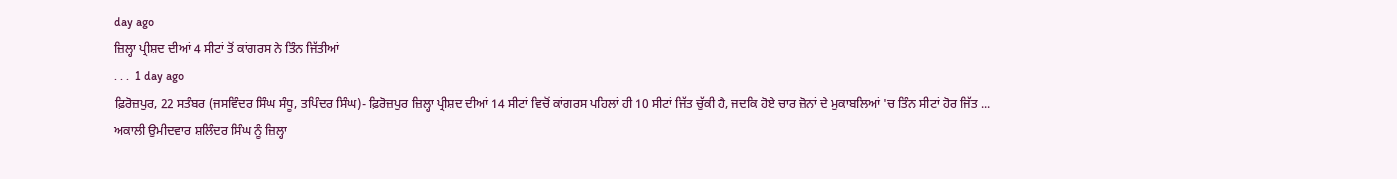day ago
ਜ਼ਿਲ੍ਹਾ ਪ੍ਰੀਸ਼ਦ ਦੀਆਂ 4 ਸੀਟਾਂ ਤੋਂ ਕਾਂਗਰਸ ਨੇ ਤਿੰਨ ਜਿੱਤੀਆਂ
. . .  1 day ago
ਫ਼ਿਰੋਜ਼ਪੁਰ, 22 ਸਤੰਬਰ (ਜਸਵਿੰਦਰ ਸਿੰਘ ਸੰਧੂ, ਤਪਿੰਦਰ ਸਿੰਘ)- ਫ਼ਿਰੋਜ਼ਪੁਰ ਜ਼ਿਲ੍ਹਾ ਪ੍ਰੀਸ਼ਦ ਦੀਆਂ 14 ਸੀਟਾਂ ਵਿਚੋਂ ਕਾਂਗਰਸ ਪਹਿਲਾਂ ਹੀ 10 ਸੀਟਾਂ ਜਿੱਤ ਚੁੱਕੀ ਹੈ, ਜਦਕਿ ਹੋਏ ਚਾਰ ਜ਼ੋਨਾਂ ਦੇ ਮੁਕਾਬਲਿਆਂ 'ਚ ਤਿੰਨ ਸੀਟਾਂ ਹੋਰ ਜਿੱਤ ...
ਅਕਾਲੀ ਉਮੀਦਵਾਰ ਸ਼ਲਿੰਦਰ ਸਿੰਘ ਨੂੰ ਜ਼ਿਲ੍ਹਾ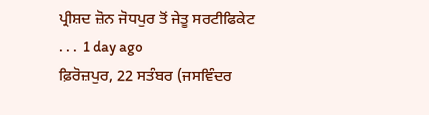ਪ੍ਰੀਸ਼ਦ ਜ਼ੋਨ ਜੋਧਪੁਰ ਤੋਂ ਜੇਤੂ ਸਰਟੀਫਿਕੇਟ
. . .  1 day ago
ਫ਼ਿਰੋਜ਼ਪੁਰ, 22 ਸਤੰਬਰ (ਜਸਵਿੰਦਰ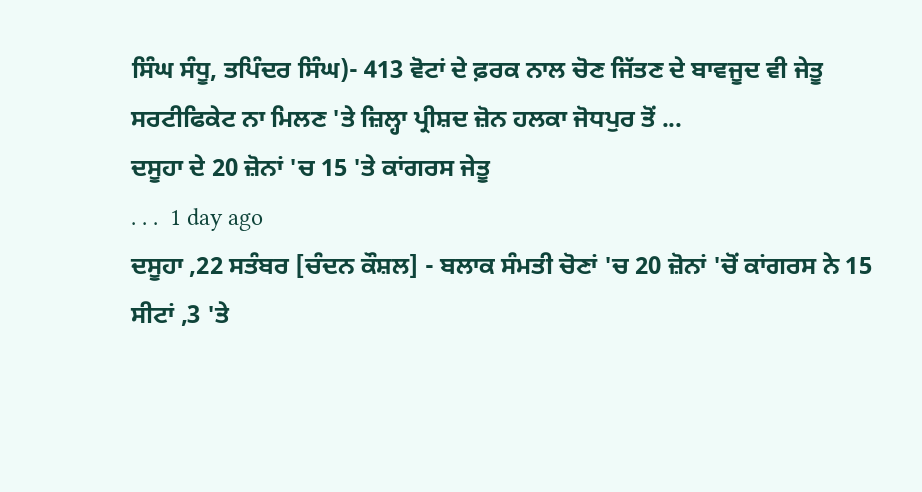ਸਿੰਘ ਸੰਧੂ, ਤਪਿੰਦਰ ਸਿੰਘ)- 413 ਵੋਟਾਂ ਦੇ ਫ਼ਰਕ ਨਾਲ ਚੋਣ ਜਿੱਤਣ ਦੇ ਬਾਵਜੂਦ ਵੀ ਜੇਤੂ ਸਰਟੀਫਿਕੇਟ ਨਾ ਮਿਲਣ 'ਤੇ ਜ਼ਿਲ੍ਹਾ ਪ੍ਰੀਸ਼ਦ ਜ਼ੋਨ ਹਲਕਾ ਜੋਧਪੁਰ ਤੋਂ ...
ਦਸੂਹਾ ਦੇ 20 ਜ਼ੋਨਾਂ 'ਚ 15 'ਤੇ ਕਾਂਗਰਸ ਜੇਤੂ
. . .  1 day ago
ਦਸੂਹਾ ,22 ਸਤੰਬਰ [ਚੰਦਨ ਕੌਸ਼ਲ] - ਬਲਾਕ ਸੰਮਤੀ ਚੋਣਾਂ 'ਚ 20 ਜ਼ੋਨਾਂ 'ਚੋਂ ਕਾਂਗਰਸ ਨੇ 15 ਸੀਟਾਂ ,3 'ਤੇ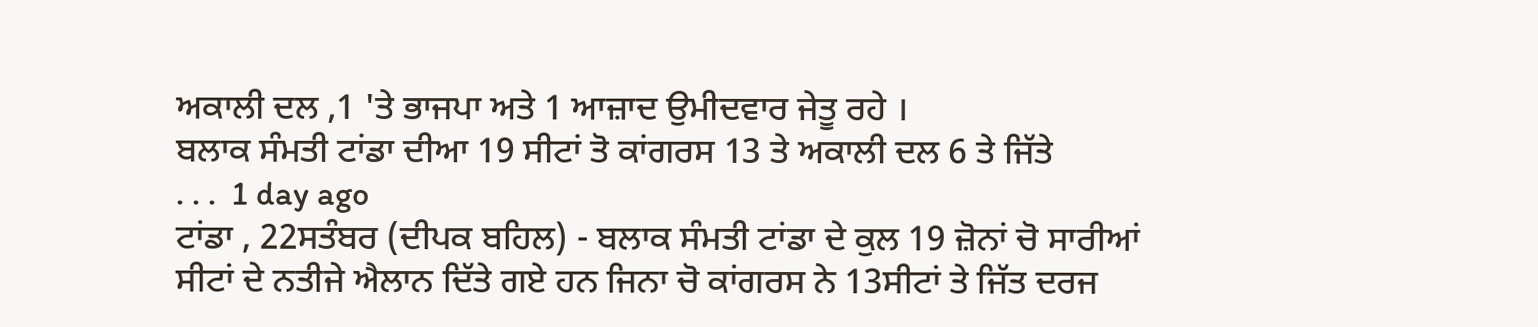ਅਕਾਲੀ ਦਲ ,1 'ਤੇ ਭਾਜਪਾ ਅਤੇ 1 ਆਜ਼ਾਦ ਉਮੀਦਵਾਰ ਜੇਤੂ ਰਹੇ ।
ਬਲਾਕ ਸੰਮਤੀ ਟਾਂਡਾ ਦੀਆ 19 ਸੀਟਾਂ ਤੋ ਕਾਂਗਰਸ 13 ਤੇ ਅਕਾਲੀ ਦਲ 6 ਤੇ ਜਿੱਤੇ
. . .  1 day ago
ਟਾਂਡਾ , 22ਸਤੰਬਰ (ਦੀਪਕ ਬਹਿਲ) - ਬਲਾਕ ਸੰਮਤੀ ਟਾਂਡਾ ਦੇ ਕੁਲ 19 ਜ਼ੋਨਾਂ ਚੋ ਸਾਰੀਆਂ ਸੀਟਾਂ ਦੇ ਨਤੀਜੇ ਐਲਾਨ ਦਿੱਤੇ ਗਏ ਹਨ ਜਿਨਾ ਚੋ ਕਾਂਗਰਸ ਨੇ 13ਸੀਟਾਂ ਤੇ ਜਿੱਤ ਦਰਜ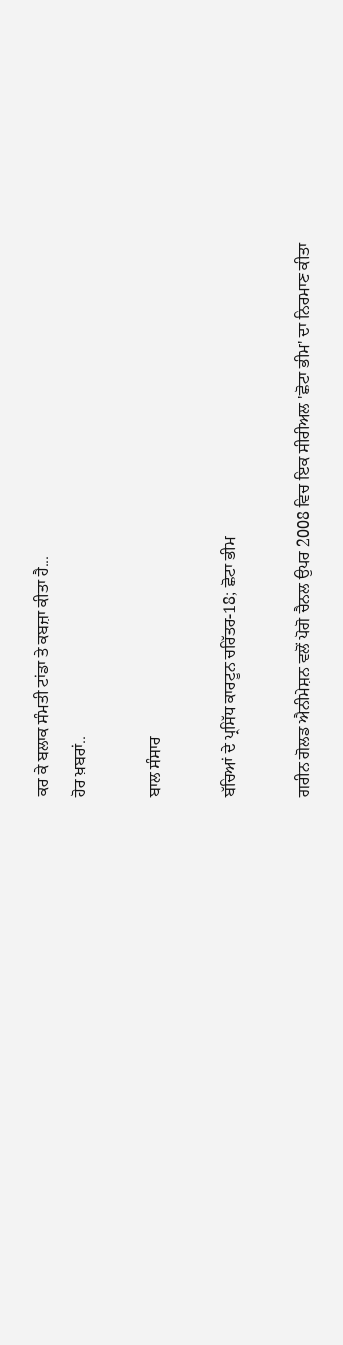ਕਰ ਕੇ ਬਲਾਕ ਸੰਮਤੀ ਟਾਂਡਾ ਤੇ ਕਬਜ਼ਾ ਕੀਤਾ ਹੈ...
ਹੋਰ ਖ਼ਬਰਾਂ..

ਬਾਲ ਸੰਸਾਰ

ਬੱਚਿਆਂ ਦੇ ਪ੍ਰਸਿੱਧ ਕਾਰਟੂਨ ਚਰਿੱਤਰ-18; ਛੋਟਾ ਭੀਮ

ਗਰੀਨ ਗੋਲਡ ਐਨੀਮੇਸ਼ਨ ਵਲੋਂ ਪੋਗੋ ਚੈਨਲ ਉਪਰ 2008 ਵਿਚ ਇਕ ਸੀਰੀਅਲ 'ਛੋਟਾ ਭੀਮ' ਦਾ ਨਿਰਮਾਣ ਕੀਤਾ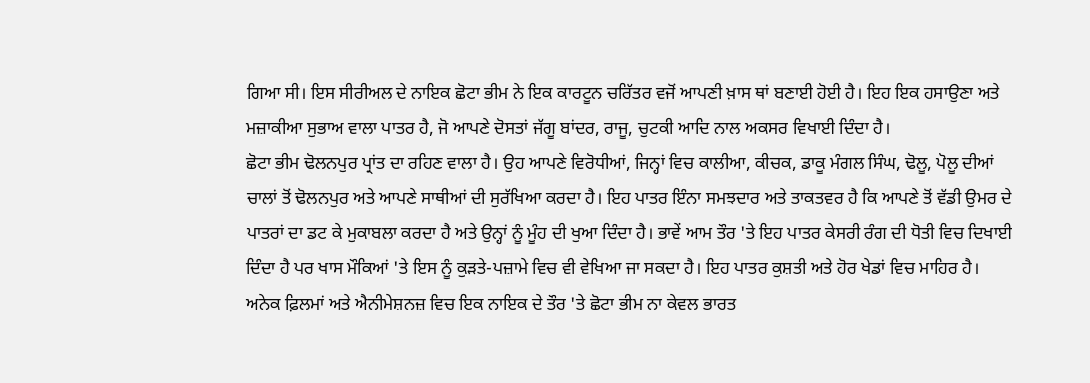ਗਿਆ ਸੀ। ਇਸ ਸੀਰੀਅਲ ਦੇ ਨਾਇਕ ਛੋਟਾ ਭੀਮ ਨੇ ਇਕ ਕਾਰਟੂਨ ਚਰਿੱਤਰ ਵਜੋਂ ਆਪਣੀ ਖ਼ਾਸ ਥਾਂ ਬਣਾਈ ਹੋਈ ਹੈ। ਇਹ ਇਕ ਹਸਾਉਣਾ ਅਤੇ ਮਜ਼ਾਕੀਆ ਸੁਭਾਅ ਵਾਲਾ ਪਾਤਰ ਹੈ, ਜੋ ਆਪਣੇ ਦੋਸਤਾਂ ਜੱਗੂ ਬਾਂਦਰ, ਰਾਜੂ, ਚੁਟਕੀ ਆਦਿ ਨਾਲ ਅਕਸਰ ਵਿਖਾਈ ਦਿੰਦਾ ਹੈ।
ਛੋਟਾ ਭੀਮ ਢੋਲਨਪੁਰ ਪ੍ਰਾਂਤ ਦਾ ਰਹਿਣ ਵਾਲਾ ਹੈ। ਉਹ ਆਪਣੇ ਵਿਰੋਧੀਆਂ, ਜਿਨ੍ਹਾਂ ਵਿਚ ਕਾਲੀਆ, ਕੀਚਕ, ਡਾਕੂ ਮੰਗਲ ਸਿੰਘ, ਢੋਲੂ, ਪੋਲੂ ਦੀਆਂ ਚਾਲਾਂ ਤੋਂ ਢੋਲਨਪੁਰ ਅਤੇ ਆਪਣੇ ਸਾਥੀਆਂ ਦੀ ਸੁਰੱਖਿਆ ਕਰਦਾ ਹੈ। ਇਹ ਪਾਤਰ ਇੰਨਾ ਸਮਝਦਾਰ ਅਤੇ ਤਾਕਤਵਰ ਹੈ ਕਿ ਆਪਣੇ ਤੋਂ ਵੱਡੀ ਉਮਰ ਦੇ ਪਾਤਰਾਂ ਦਾ ਡਟ ਕੇ ਮੁਕਾਬਲਾ ਕਰਦਾ ਹੈ ਅਤੇ ਉਨ੍ਹਾਂ ਨੂੰ ਮੂੰਹ ਦੀ ਖੁਆ ਦਿੰਦਾ ਹੈ। ਭਾਵੇਂ ਆਮ ਤੌਰ 'ਤੇ ਇਹ ਪਾਤਰ ਕੇਸਰੀ ਰੰਗ ਦੀ ਧੋਤੀ ਵਿਚ ਦਿਖਾਈ ਦਿੰਦਾ ਹੈ ਪਰ ਖਾਸ ਮੌਕਿਆਂ 'ਤੇ ਇਸ ਨੂੰ ਕੁੜਤੇ-ਪਜ਼ਾਮੇ ਵਿਚ ਵੀ ਵੇਖਿਆ ਜਾ ਸਕਦਾ ਹੈ। ਇਹ ਪਾਤਰ ਕੁਸ਼ਤੀ ਅਤੇ ਹੋਰ ਖੇਡਾਂ ਵਿਚ ਮਾਹਿਰ ਹੈ। ਅਨੇਕ ਫ਼ਿਲਮਾਂ ਅਤੇ ਐਨੀਮੇਸ਼ਨਜ਼ ਵਿਚ ਇਕ ਨਾਇਕ ਦੇ ਤੌਰ 'ਤੇ ਛੋਟਾ ਭੀਮ ਨਾ ਕੇਵਲ ਭਾਰਤ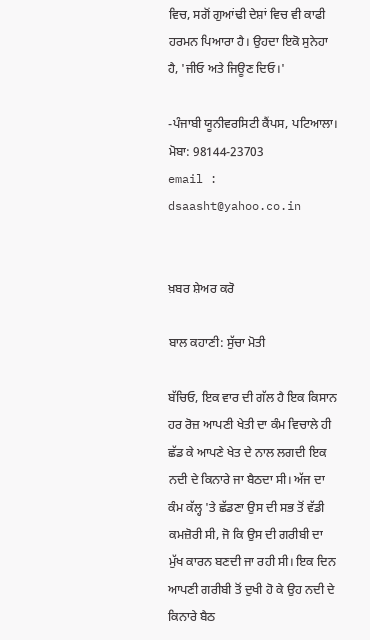ਵਿਚ, ਸਗੋਂ ਗੁਆਂਢੀ ਦੇਸ਼ਾਂ ਵਿਚ ਵੀ ਕਾਫੀ ਹਰਮਨ ਪਿਆਰਾ ਹੈ। ਉਹਦਾ ਇਕੋ ਸੁਨੇਹਾ ਹੈ, 'ਜੀਓ ਅਤੇ ਜਿਊਣ ਦਿਓ।'

-ਪੰਜਾਬੀ ਯੂਨੀਵਰਸਿਟੀ ਕੈਂਪਸ, ਪਟਿਆਲਾ।
ਮੋਬਾ: 98144-23703
email : dsaasht@yahoo.co.in


ਖ਼ਬਰ ਸ਼ੇਅਰ ਕਰੋ

ਬਾਲ ਕਹਾਣੀ: ਸੁੱਚਾ ਮੋਤੀ

ਬੱਚਿਓ, ਇਕ ਵਾਰ ਦੀ ਗੱਲ ਹੈ ਇਕ ਕਿਸਾਨ ਹਰ ਰੋਜ਼ ਆਪਣੀ ਖੇਤੀ ਦਾ ਕੰਮ ਵਿਚਾਲੇ ਹੀ ਛੱਡ ਕੇ ਆਪਣੇ ਖੇਤ ਦੇ ਨਾਲ ਲਗਦੀ ਇਕ ਨਦੀ ਦੇ ਕਿਨਾਰੇ ਜਾ ਬੈਠਦਾ ਸੀ। ਅੱਜ ਦਾ ਕੰਮ ਕੱਲ੍ਹ 'ਤੇ ਛੱਡਣਾ ਉਸ ਦੀ ਸਭ ਤੋਂ ਵੱਡੀ ਕਮਜ਼ੋਰੀ ਸੀ, ਜੋ ਕਿ ਉਸ ਦੀ ਗਰੀਬੀ ਦਾ ਮੁੱਖ ਕਾਰਨ ਬਣਦੀ ਜਾ ਰਹੀ ਸੀ। ਇਕ ਦਿਨ ਆਪਣੀ ਗਰੀਬੀ ਤੋਂ ਦੁਖੀ ਹੋ ਕੇ ਉਹ ਨਦੀ ਦੇ ਕਿਨਾਰੇ ਬੈਠ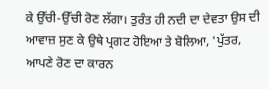ਕੇ ਉੱਚੀ-ਉੱਚੀ ਰੋਣ ਲੱਗਾ। ਤੁਰੰਤ ਹੀ ਨਦੀ ਦਾ ਦੇਵਤਾ ਉਸ ਦੀ ਆਵਾਜ਼ ਸੁਣ ਕੇ ਉਥੇ ਪ੍ਰਗਟ ਹੋਇਆ ਤੇ ਬੋਲਿਆ, 'ਪੁੱਤਰ, ਆਪਣੇ ਰੋਣ ਦਾ ਕਾਰਨ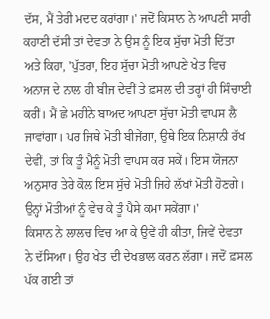ਦੱਸ, ਮੈਂ ਤੇਰੀ ਮਦਦ ਕਰਾਂਗਾ।' ਜਦੋਂ ਕਿਸਾਨ ਨੇ ਆਪਣੀ ਸਾਰੀ ਕਹਾਣੀ ਦੱਸੀ ਤਾਂ ਦੇਵਤਾ ਨੇ ਉਸ ਨੂੰ ਇਕ ਸੁੱਚਾ ਮੋਤੀ ਦਿੱਤਾ ਅਤੇ ਕਿਹਾ, 'ਪੁੱਤਰਾ, ਇਹ ਸੁੱਚਾ ਮੋਤੀ ਆਪਣੇ ਖੇਤ ਵਿਚ ਅਨਾਜ ਦੇ ਨਾਲ ਹੀ ਬੀਜ ਦੇਵੀਂ ਤੇ ਫ਼ਸਲ ਦੀ ਤਰ੍ਹਾਂ ਹੀ ਸਿੰਚਾਈ ਕਰੀਂ। ਮੈਂ ਛੇ ਮਹੀਨੇ ਬਾਅਦ ਆਪਣਾ ਸੁੱਚਾ ਮੋਤੀ ਵਾਪਸ ਲੈ ਜਾਵਾਂਗਾ। ਪਰ ਜਿਥੇ ਮੋਤੀ ਬੀਜੇਂਗਾ, ਉਥੇ ਇਕ ਨਿਸ਼ਾਨੀ ਰੱਖ ਦੇਵੀਂ, ਤਾਂ ਕਿ ਤੂੰ ਮੈਨੂੰ ਮੋਤੀ ਵਾਪਸ ਕਰ ਸਕੇਂ। ਇਸ ਯੋਜਨਾ ਅਨੁਸਾਰ ਤੇਰੇ ਕੋਲ ਇਸ ਸੁੱਚੇ ਮੋਤੀ ਜਿਹੇ ਲੱਖਾਂ ਮੋਤੀ ਹੋਣਗੇ। ਉਨ੍ਹਾਂ ਮੋਤੀਆਂ ਨੂੰ ਵੇਚ ਕੇ ਤੂੰ ਪੈਸੇ ਕਮਾ ਸਕੇਂਗਾ।'
ਕਿਸਾਨ ਨੇ ਲਾਲਚ ਵਿਚ ਆ ਕੇ ਉਵੇਂ ਹੀ ਕੀਤਾ, ਜਿਵੇਂ ਦੇਵਤਾ ਨੇ ਦੱਸਿਆ। ਉਹ ਖੇਤ ਦੀ ਦੇਖਭਾਲ ਕਰਨ ਲੱਗਾ। ਜਦੋਂ ਫ਼ਸਲ ਪੱਕ ਗਈ ਤਾਂ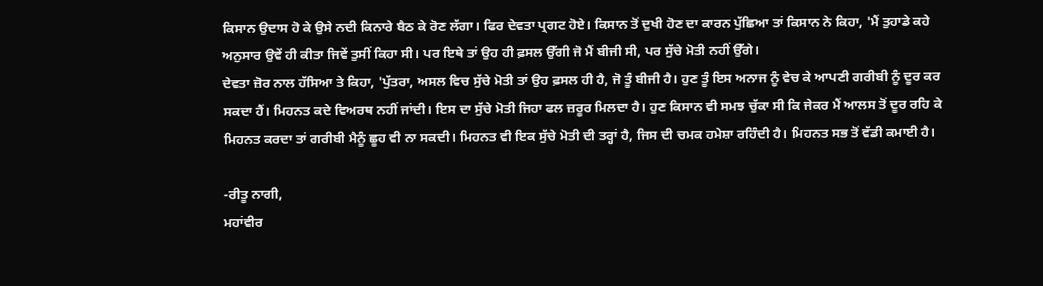ਕਿਸਾਨ ਉਦਾਸ ਹੋ ਕੇ ਉਸੇ ਨਦੀ ਕਿਨਾਰੇ ਬੈਠ ਕੇ ਰੋਣ ਲੱਗਾ। ਫਿਰ ਦੇਵਤਾ ਪ੍ਰਗਟ ਹੋਏ। ਕਿਸਾਨ ਤੋਂ ਦੁਖੀ ਹੋਣ ਦਾ ਕਾਰਨ ਪੁੱਛਿਆ ਤਾਂ ਕਿਸਾਨ ਨੇ ਕਿਹਾ, 'ਮੈਂ ਤੁਹਾਡੇ ਕਹੇ ਅਨੁਸਾਰ ਉਵੇਂ ਹੀ ਕੀਤਾ ਜਿਵੇਂ ਤੁਸੀਂ ਕਿਹਾ ਸੀ। ਪਰ ਇਥੇ ਤਾਂ ਉਹ ਹੀ ਫ਼ਸਲ ਉੱਗੀ ਜੋ ਮੈਂ ਬੀਜੀ ਸੀ, ਪਰ ਸੁੱਚੇ ਮੋਤੀ ਨਹੀਂ ਉੱਗੇ।
ਦੇਵਤਾ ਜ਼ੋਰ ਨਾਲ ਹੱਸਿਆ ਤੇ ਕਿਹਾ, 'ਪੁੱਤਰਾ, ਅਸਲ ਵਿਚ ਸੁੱਚੇ ਮੋਤੀ ਤਾਂ ਉਹ ਫ਼ਸਲ ਹੀ ਹੈ, ਜੋ ਤੂੰ ਬੀਜੀ ਹੈ। ਹੁਣ ਤੂੰ ਇਸ ਅਨਾਜ ਨੂੰ ਵੇਚ ਕੇ ਆਪਣੀ ਗਰੀਬੀ ਨੂੰ ਦੂਰ ਕਰ ਸਕਦਾ ਹੈਂ। ਮਿਹਨਤ ਕਦੇ ਵਿਅਰਥ ਨਹੀਂ ਜਾਂਦੀ। ਇਸ ਦਾ ਸੁੱਚੇ ਮੋਤੀ ਜਿਹਾ ਫਲ ਜ਼ਰੂਰ ਮਿਲਦਾ ਹੈ। ਹੁਣ ਕਿਸਾਨ ਵੀ ਸਮਝ ਚੁੱਕਾ ਸੀ ਕਿ ਜੇਕਰ ਮੈਂ ਆਲਸ ਤੋਂ ਦੂਰ ਰਹਿ ਕੇ ਮਿਹਨਤ ਕਰਦਾ ਤਾਂ ਗਰੀਬੀ ਮੈਨੂੰ ਛੂਹ ਵੀ ਨਾ ਸਕਦੀ। ਮਿਹਨਤ ਵੀ ਇਕ ਸੁੱਚੇ ਮੋਤੀ ਦੀ ਤਰ੍ਹਾਂ ਹੈ, ਜਿਸ ਦੀ ਚਮਕ ਹਮੇਸ਼ਾ ਰਹਿੰਦੀ ਹੈ। ਮਿਹਨਤ ਸਭ ਤੋਂ ਵੱਡੀ ਕਮਾਈ ਹੈ।

-ਰੀਤੂ ਨਾਗੀ,
ਮਹਾਂਵੀਰ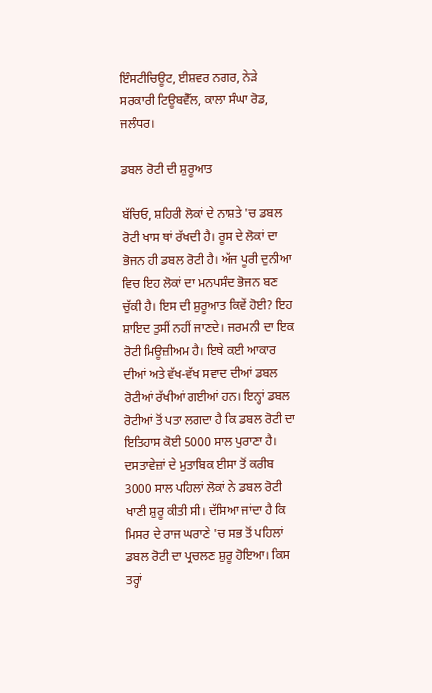ਇੰਸਟੀਚਿਊਟ, ਈਸ਼ਵਰ ਨਗਰ, ਨੇੜੇ ਸਰਕਾਰੀ ਟਿਊਬਵੈੱਲ, ਕਾਲਾ ਸੰਘਾ ਰੋਡ, ਜਲੰਧਰ।

ਡਬਲ ਰੋਟੀ ਦੀ ਸ਼ੁਰੂਆਤ

ਬੱਚਿਓ, ਸ਼ਹਿਰੀ ਲੋਕਾਂ ਦੇ ਨਾਸ਼ਤੇ 'ਚ ਡਬਲ ਰੋਟੀ ਖਾਸ ਥਾਂ ਰੱਖਦੀ ਹੈ। ਰੂਸ ਦੇ ਲੋਕਾਂ ਦਾ ਭੋਜਨ ਹੀ ਡਬਲ ਰੋਟੀ ਹੈ। ਅੱਜ ਪੂਰੀ ਦੁਨੀਆ ਵਿਚ ਇਹ ਲੋਕਾਂ ਦਾ ਮਨਪਸੰਦ ਭੋਜਨ ਬਣ ਚੁੱਕੀ ਹੈ। ਇਸ ਦੀ ਸ਼ੁਰੂਆਤ ਕਿਵੇਂ ਹੋਈ? ਇਹ ਸ਼ਾਇਦ ਤੁਸੀਂ ਨਹੀਂ ਜਾਣਦੇ। ਜਰਮਨੀ ਦਾ ਇਕ ਰੋਟੀ ਮਿਊਜ਼ੀਅਮ ਹੈ। ਇਥੇ ਕਈ ਆਕਾਰ ਦੀਆਂ ਅਤੇ ਵੱਖ-ਵੱਖ ਸਵਾਦ ਦੀਆਂ ਡਬਲ ਰੋਟੀਆਂ ਰੱਖੀਆਂ ਗਈਆਂ ਹਨ। ਇਨ੍ਹਾਂ ਡਬਲ ਰੋਟੀਆਂ ਤੋਂ ਪਤਾ ਲਗਦਾ ਹੈ ਕਿ ਡਬਲ ਰੋਟੀ ਦਾ ਇਤਿਹਾਸ ਕੋਈ 5000 ਸਾਲ ਪੁਰਾਣਾ ਹੈ।
ਦਸਤਾਵੇਜ਼ਾਂ ਦੇ ਮੁਤਾਬਿਕ ਈਸਾ ਤੋਂ ਕਰੀਬ 3000 ਸਾਲ ਪਹਿਲਾਂ ਲੋਕਾਂ ਨੇ ਡਬਲ ਰੋਟੀ ਖਾਣੀ ਸ਼ੁਰੂ ਕੀਤੀ ਸੀ। ਦੱਸਿਆ ਜਾਂਦਾ ਹੈ ਕਿ ਮਿਸਰ ਦੇ ਰਾਜ ਘਰਾਣੇ 'ਚ ਸਭ ਤੋਂ ਪਹਿਲਾਂ ਡਬਲ ਰੋਟੀ ਦਾ ਪ੍ਰਚਲਣ ਸ਼ੁਰੂ ਹੋਇਆ। ਕਿਸ ਤਰ੍ਹਾਂ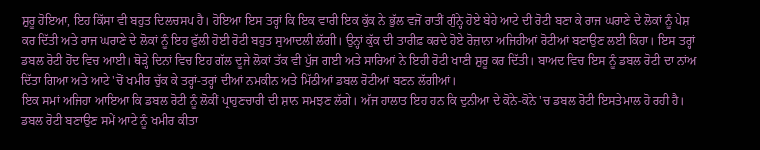ਸ਼ੁਰੂ ਹੋਇਆ, ਇਹ ਕਿੱਸਾ ਵੀ ਬਹੁਤ ਦਿਲਚਸਪ ਹੈ। ਹੋਇਆ ਇਸ ਤਰ੍ਹਾਂ ਕਿ ਇਕ ਵਾਰੀ ਇਕ ਕੁੱਕ ਨੇ ਭੁੱਲ ਵਜੋਂ ਰਾਤੀਂ ਗੁੰਨ੍ਹੇ ਹੋਏ ਬੇਹੇ ਆਟੇ ਦੀ ਰੋਟੀ ਬਣਾ ਕੇ ਰਾਜ ਘਰਾਣੇ ਦੇ ਲੋਕਾਂ ਨੂੰ ਪੇਸ਼ ਕਰ ਦਿੱਤੀ ਅਤੇ ਰਾਜ ਘਰਾਣੇ ਦੇ ਲੋਕਾਂ ਨੂੰ ਇਹ ਫੁੱਲੀ ਹੋਈ ਰੋਟੀ ਬਹੁਤ ਸੁਆਦਲੀ ਲੱਗੀ। ਉਨ੍ਹਾਂ ਕੁੱਕ ਦੀ ਤਾਰੀਫ਼ ਕਰਦੇ ਹੋਏ ਰੋਜ਼ਾਨਾ ਅਜਿਹੀਆਂ ਰੋਟੀਆਂ ਬਣਾਉਣ ਲਈ ਕਿਹਾ। ਇਸ ਤਰ੍ਹਾਂ ਡਬਲ ਰੋਟੀ ਹੋਂਦ ਵਿਚ ਆਈ। ਥੋੜ੍ਹੇ ਦਿਨਾਂ ਵਿਚ ਇਹ ਗੱਲ ਦੂਜੇ ਲੋਕਾਂ ਤੱਕ ਵੀ ਪੁੱਜ ਗਈ ਅਤੇ ਸਾਰਿਆਂ ਨੇ ਇਹੀ ਰੋਟੀ ਖਾਣੀ ਸ਼ੁਰੂ ਕਰ ਦਿੱਤੀ। ਬਾਅਦ ਵਿਚ ਇਸ ਨੂੰ ਡਬਲ ਰੋਟੀ ਦਾ ਨਾਂਅ ਦਿੱਤਾ ਗਿਆ ਅਤੇ ਆਟੇ 'ਚੋਂ ਖਮੀਰ ਚੁੱਕ ਕੇ ਤਰ੍ਹਾਂ-ਤਰ੍ਹਾਂ ਦੀਆਂ ਨਮਕੀਨ ਅਤੇ ਮਿੱਠੀਆਂ ਡਬਲ ਰੋਟੀਆਂ ਬਣਨ ਲੱਗੀਆਂ।
ਇਕ ਸਮਾਂ ਅਜਿਹਾ ਆਇਆ ਕਿ ਡਬਲ ਰੋਟੀ ਨੂੰ ਲੋਕੀਂ ਪ੍ਰਾਹੁਣਚਾਰੀ ਦੀ ਸ਼ਾਨ ਸਮਝਣ ਲੱਗੇ। ਅੱਜ ਹਾਲਾਤ ਇਹ ਹਨ ਕਿ ਦੁਨੀਆ ਦੇ ਕੋਨੇ-ਕੋਨੇ 'ਚ ਡਬਲ ਰੋਟੀ ਇਸਤੇਮਾਲ ਹੋ ਰਹੀ ਹੈ।
ਡਬਲ ਰੋਟੀ ਬਣਾਉਣ ਸਮੇਂ ਆਟੇ ਨੂੰ ਖਮੀਰ ਕੀਤਾ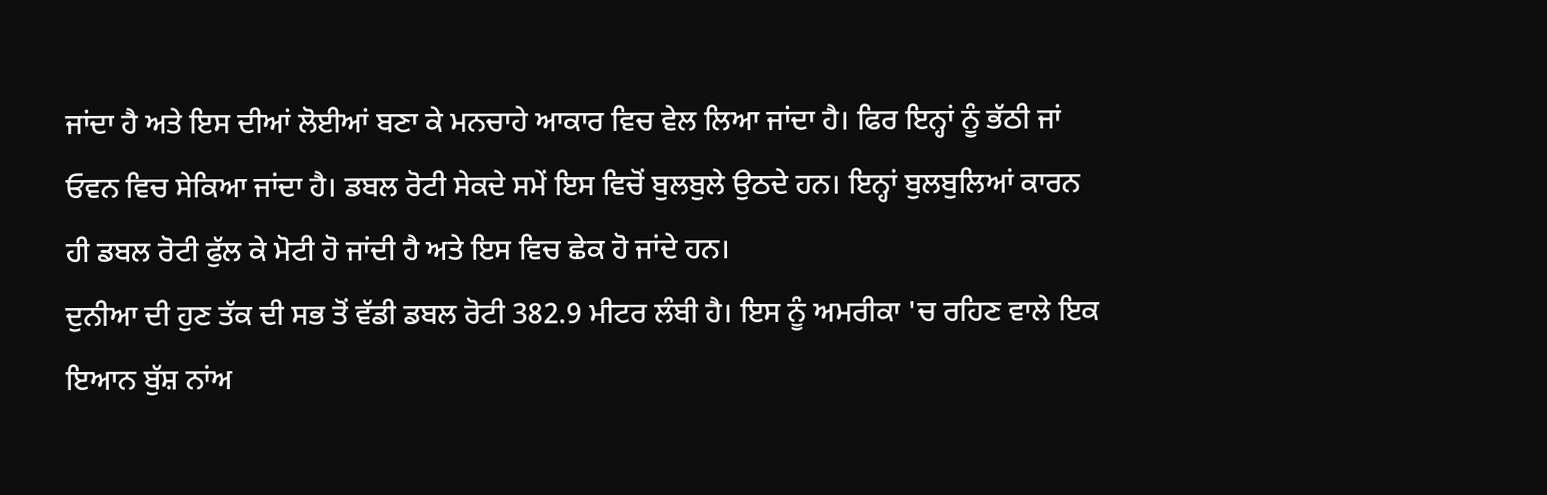ਜਾਂਦਾ ਹੈ ਅਤੇ ਇਸ ਦੀਆਂ ਲੋਈਆਂ ਬਣਾ ਕੇ ਮਨਚਾਹੇ ਆਕਾਰ ਵਿਚ ਵੇਲ ਲਿਆ ਜਾਂਦਾ ਹੈ। ਫਿਰ ਇਨ੍ਹਾਂ ਨੂੰ ਭੱਠੀ ਜਾਂ ਓਵਨ ਵਿਚ ਸੇਕਿਆ ਜਾਂਦਾ ਹੈ। ਡਬਲ ਰੋਟੀ ਸੇਕਦੇ ਸਮੇਂ ਇਸ ਵਿਚੋਂ ਬੁਲਬੁਲੇ ਉਠਦੇ ਹਨ। ਇਨ੍ਹਾਂ ਬੁਲਬੁਲਿਆਂ ਕਾਰਨ ਹੀ ਡਬਲ ਰੋਟੀ ਫੁੱਲ ਕੇ ਮੋਟੀ ਹੋ ਜਾਂਦੀ ਹੈ ਅਤੇ ਇਸ ਵਿਚ ਛੇਕ ਹੋ ਜਾਂਦੇ ਹਨ।
ਦੁਨੀਆ ਦੀ ਹੁਣ ਤੱਕ ਦੀ ਸਭ ਤੋਂ ਵੱਡੀ ਡਬਲ ਰੋਟੀ 382.9 ਮੀਟਰ ਲੰਬੀ ਹੈ। ਇਸ ਨੂੰ ਅਮਰੀਕਾ 'ਚ ਰਹਿਣ ਵਾਲੇ ਇਕ ਇਆਨ ਬੁੱਸ਼ ਨਾਂਅ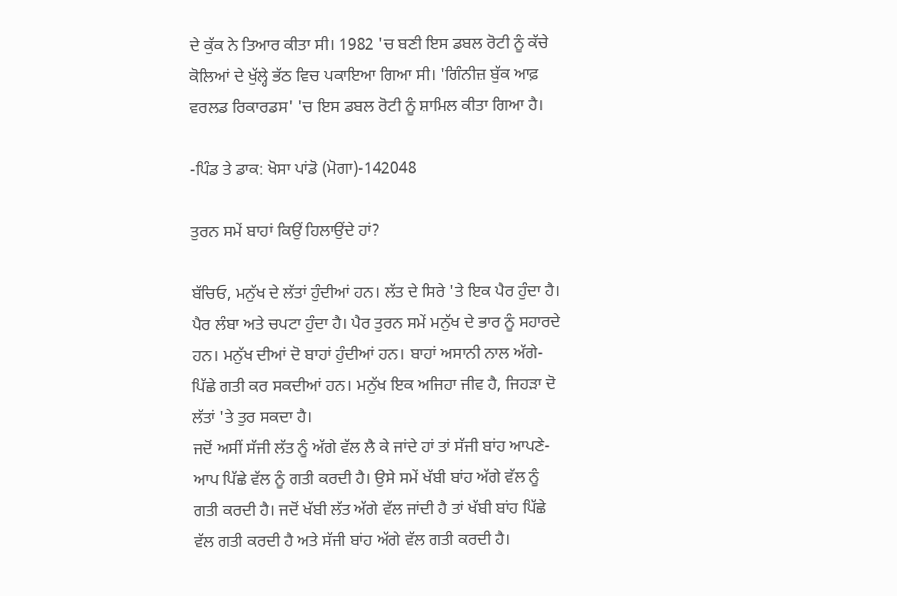ਦੇ ਕੁੱਕ ਨੇ ਤਿਆਰ ਕੀਤਾ ਸੀ। 1982 'ਚ ਬਣੀ ਇਸ ਡਬਲ ਰੋਟੀ ਨੂੰ ਕੱਚੇ ਕੋਲਿਆਂ ਦੇ ਖੁੱਲ੍ਹੇ ਭੱਠ ਵਿਚ ਪਕਾਇਆ ਗਿਆ ਸੀ। 'ਗਿੰਨੀਜ਼ ਬੁੱਕ ਆਫ਼ ਵਰਲਡ ਰਿਕਾਰਡਸ' 'ਚ ਇਸ ਡਬਲ ਰੋਟੀ ਨੂੰ ਸ਼ਾਮਿਲ ਕੀਤਾ ਗਿਆ ਹੈ।

-ਪਿੰਡ ਤੇ ਡਾਕ: ਖੋਸਾ ਪਾਂਡੋ (ਮੋਗਾ)-142048

ਤੁਰਨ ਸਮੇਂ ਬਾਹਾਂ ਕਿਉਂ ਹਿਲਾਉਂਦੇ ਹਾਂ?

ਬੱਚਿਓ, ਮਨੁੱਖ ਦੇ ਲੱਤਾਂ ਹੁੰਦੀਆਂ ਹਨ। ਲੱਤ ਦੇ ਸਿਰੇ 'ਤੇ ਇਕ ਪੈਰ ਹੁੰਦਾ ਹੈ। ਪੈਰ ਲੰਬਾ ਅਤੇ ਚਪਟਾ ਹੁੰਦਾ ਹੈ। ਪੈਰ ਤੁਰਨ ਸਮੇਂ ਮਨੁੱਖ ਦੇ ਭਾਰ ਨੂੰ ਸਹਾਰਦੇ ਹਨ। ਮਨੁੱਖ ਦੀਆਂ ਦੋ ਬਾਹਾਂ ਹੁੰਦੀਆਂ ਹਨ। ਬਾਹਾਂ ਅਸਾਨੀ ਨਾਲ ਅੱਗੇ-ਪਿੱਛੇ ਗਤੀ ਕਰ ਸਕਦੀਆਂ ਹਨ। ਮਨੁੱਖ ਇਕ ਅਜਿਹਾ ਜੀਵ ਹੈ, ਜਿਹੜਾ ਦੋ ਲੱਤਾਂ 'ਤੇ ਤੁਰ ਸਕਦਾ ਹੈ।
ਜਦੋਂ ਅਸੀਂ ਸੱਜੀ ਲੱਤ ਨੂੰ ਅੱਗੇ ਵੱਲ ਲੈ ਕੇ ਜਾਂਦੇ ਹਾਂ ਤਾਂ ਸੱਜੀ ਬਾਂਹ ਆਪਣੇ-ਆਪ ਪਿੱਛੇ ਵੱਲ ਨੂੰ ਗਤੀ ਕਰਦੀ ਹੈ। ਉਸੇ ਸਮੇਂ ਖੱਬੀ ਬਾਂਹ ਅੱਗੇ ਵੱਲ ਨੂੰ ਗਤੀ ਕਰਦੀ ਹੈ। ਜਦੋਂ ਖੱਬੀ ਲੱਤ ਅੱਗੇ ਵੱਲ ਜਾਂਦੀ ਹੈ ਤਾਂ ਖੱਬੀ ਬਾਂਹ ਪਿੱਛੇ ਵੱਲ ਗਤੀ ਕਰਦੀ ਹੈ ਅਤੇ ਸੱਜੀ ਬਾਂਹ ਅੱਗੇ ਵੱਲ ਗਤੀ ਕਰਦੀ ਹੈ।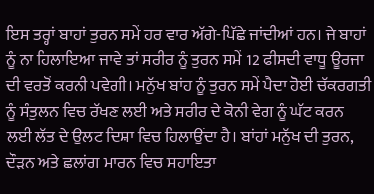ਇਸ ਤਰ੍ਹਾਂ ਬਾਹਾਂ ਤੁਰਨ ਸਮੇਂ ਹਰ ਵਾਰ ਅੱਗੇ-ਪਿੱਛੇ ਜਾਂਦੀਆਂ ਹਨ। ਜੇ ਬਾਹਾਂ ਨੂੰ ਨਾ ਹਿਲਾਇਆ ਜਾਵੇ ਤਾਂ ਸਰੀਰ ਨੂੰ ਤੁਰਨ ਸਮੇਂ 12 ਫੀਸਦੀ ਵਾਧੂ ਊਰਜਾ ਦੀ ਵਰਤੋਂ ਕਰਨੀ ਪਵੇਗੀ। ਮਨੁੱਖ ਬਾਂਹ ਨੂੰ ਤੁਰਨ ਸਮੇਂ ਪੈਦਾ ਹੋਈ ਚੱਕਰਗਤੀ ਨੂੰ ਸੰਤੁਲਨ ਵਿਚ ਰੱਖਣ ਲਈ ਅਤੇ ਸਰੀਰ ਦੇ ਕੋਨੀ ਵੇਗ ਨੂੰ ਘੱਟ ਕਰਨ ਲਈ ਲੱਤ ਦੇ ਉਲਟ ਦਿਸ਼ਾ ਵਿਚ ਹਿਲਾਉਂਦਾ ਹੈ। ਬਾਂਹਾਂ ਮਨੁੱਖ ਦੀ ਤੁਰਨ, ਦੌੜਨ ਅਤੇ ਛਲਾਂਗ ਮਾਰਨ ਵਿਚ ਸਹਾਇਤਾ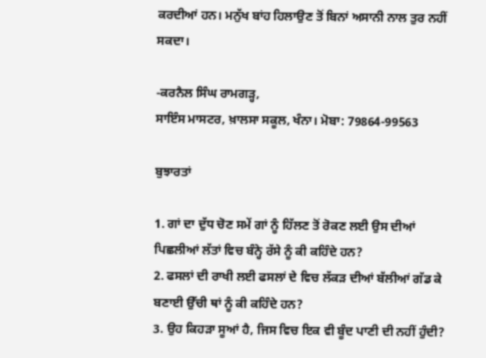ਕਰਦੀਆਂ ਹਨ। ਮਨੁੱਖ ਬਾਂਹ ਹਿਲਾਉਣ ਤੋਂ ਬਿਨਾਂ ਅਸਾਨੀ ਨਾਲ ਤੁਰ ਨਹੀਂ ਸਕਦਾ।

-ਕਰਨੈਲ ਸਿੰਘ ਰਾਮਗੜ੍ਹ,
ਸਾਇੰਸ ਮਾਸਟਰ, ਖ਼ਾਲਸਾ ਸਕੂਲ, ਖੰਨਾ। ਮੋਬਾ: 79864-99563

ਬੁਝਾਰਤਾਂ

1. ਗਾਂ ਦਾ ਦੁੱਧ ਚੋਣ ਸਮੇਂ ਗਾਂ ਨੂੰ ਹਿੱਲਣ ਤੋਂ ਰੋਕਣ ਲਈ ਉਸ ਦੀਆਂ ਪਿਛਲੀਆਂ ਲੱਤਾਂ ਵਿਚ ਬੰਨ੍ਹੇ ਰੱਸੇ ਨੂੰ ਕੀ ਕਹਿੰਦੇ ਹਨ?
2. ਫਸਲਾਂ ਦੀ ਰਾਖੀ ਲਈ ਫਸਲਾਂ ਦੇ ਵਿਚ ਲੱਕੜ ਦੀਆਂ ਬੱਲੀਆਂ ਗੱਡ ਕੇ ਬਣਾਈ ਉੱਚੀ ਥਾਂ ਨੂੰ ਕੀ ਕਹਿੰਦੇ ਹਨ?
3. ਉਹ ਕਿਹੜਾ ਸੂਆਂ ਹੈ, ਜਿਸ ਵਿਚ ਇਕ ਵੀ ਬੂੰਦ ਪਾਣੀ ਦੀ ਨਹੀਂ ਹੁੰਦੀ?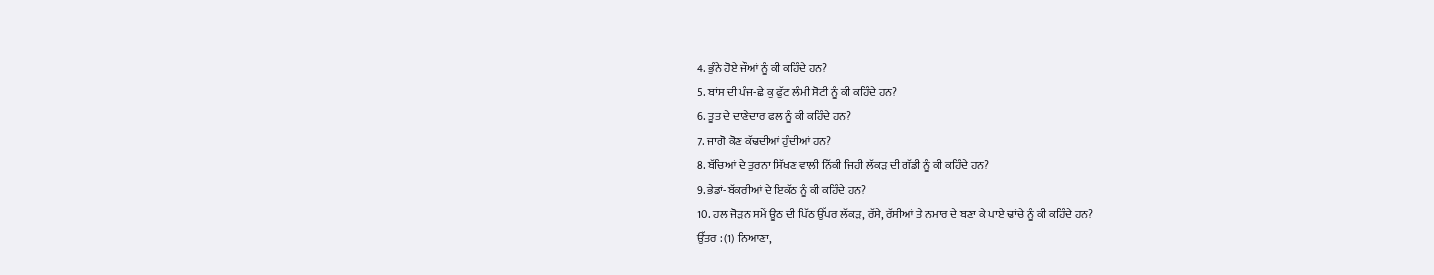4. ਭੁੰਨੇ ਹੋਏ ਜੌਆਂ ਨੂੰ ਕੀ ਕਹਿੰਦੇ ਹਨ?
5. ਬਾਂਸ ਦੀ ਪੰਜ-ਛੇ ਕੁ ਫੁੱਟ ਲੰਮੀ ਸੋਟੀ ਨੂੰ ਕੀ ਕਹਿੰਦੇ ਹਨ?
6. ਤੂਤ ਦੇ ਦਾਣੇਦਾਰ ਫਲ ਨੂੰ ਕੀ ਕਹਿੰਦੇ ਹਨ?
7. ਜਾਗੋ ਕੋਣ ਕੱਢਦੀਆਂ ਹੁੰਦੀਆਂ ਹਨ?
8. ਬੱਚਿਆਂ ਦੇ ਤੁਰਨਾ ਸਿੱਖਣ ਵਾਲੀ ਨਿੱਕੀ ਜਿਹੀ ਲੱਕੜ ਦੀ ਗੱਡੀ ਨੂੰ ਕੀ ਕਹਿੰਦੇ ਹਨ?
9. ਭੇਡਾਂ-ਬੱਕਰੀਆਂ ਦੇ ਇਕੱਠ ਨੂੰ ਕੀ ਕਹਿੰਦੇ ਹਨ?
10. ਹਲ ਜੋੜਨ ਸਮੇਂ ਊਠ ਦੀ ਪਿੱਠ ਉੱਪਰ ਲੱਕੜ, ਰੱਸੇ, ਰੱਸੀਆਂ ਤੇ ਨਮਾਰ ਦੇ ਬਣਾ ਕੇ ਪਾਏ ਢਾਂਚੇ ਨੂੰ ਕੀ ਕਹਿੰਦੇ ਹਨ?
ਉੱਤਰ : (1) ਨਿਆਣਾ,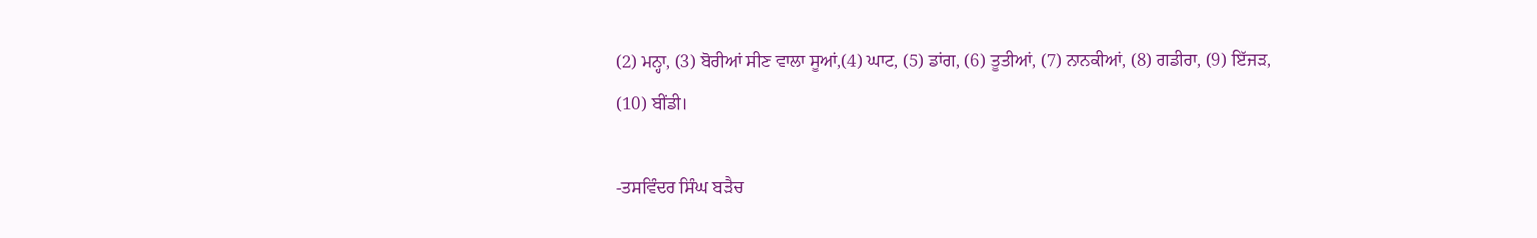(2) ਮਨ੍ਹਾ, (3) ਬੋਰੀਆਂ ਸੀਣ ਵਾਲਾ ਸੂਆਂ,(4) ਘਾਟ, (5) ਡਾਂਗ, (6) ਤੂਤੀਆਂ, (7) ਨਾਨਕੀਆਂ, (8) ਗਡੀਰਾ, (9) ਇੱਜੜ, (10) ਬੀਂਡੀ।

-ਤਸਵਿੰਦਰ ਸਿੰਘ ਬੜੈਚ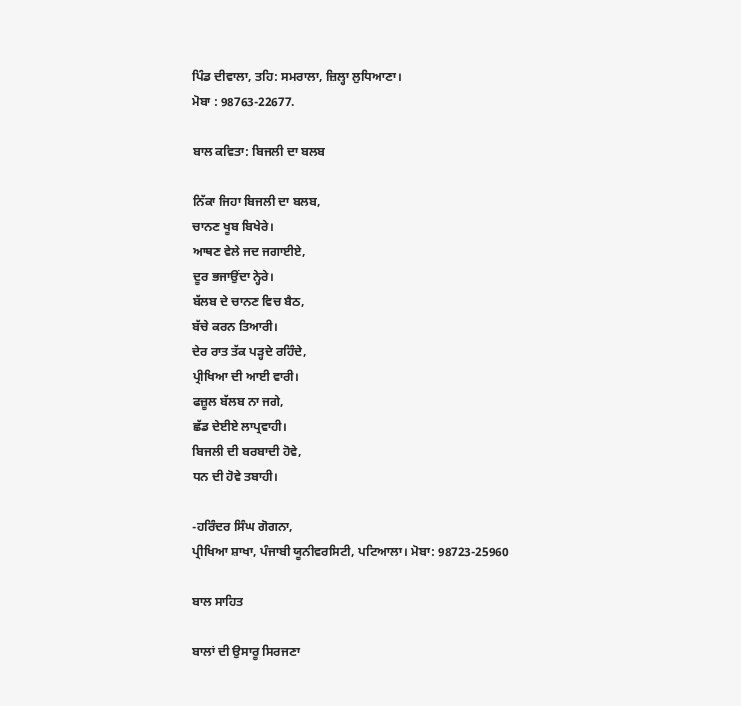ਪਿੰਡ ਦੀਵਾਲਾ, ਤਹਿ: ਸਮਰਾਲਾ, ਜ਼ਿਲ੍ਹਾ ਲੁਧਿਆਣਾ।
ਮੋਬਾ : 98763-22677.

ਬਾਲ ਕਵਿਤਾ: ਬਿਜਲੀ ਦਾ ਬਲਬ

ਨਿੱਕਾ ਜਿਹਾ ਬਿਜਲੀ ਦਾ ਬਲਬ,
ਚਾਨਣ ਖੂਬ ਬਿਖੇਰੇ।
ਆਥਣ ਵੇਲੇ ਜਦ ਜਗਾਈਏ,
ਦੂਰ ਭਜਾਉਂਦਾ ਨ੍ਹੇਰੇ।
ਬੱਲਬ ਦੇ ਚਾਨਣ ਵਿਚ ਬੈਠ,
ਬੱਚੇ ਕਰਨ ਤਿਆਰੀ।
ਦੇਰ ਰਾਤ ਤੱਕ ਪੜ੍ਹਦੇ ਰਹਿੰਦੇ,
ਪ੍ਰੀਖਿਆ ਦੀ ਆਈ ਵਾਰੀ।
ਫਜ਼ੂਲ ਬੱਲਬ ਨਾ ਜਗੇ,
ਛੱਡ ਦੇਈਏ ਲਾਪ੍ਰਵਾਹੀ।
ਬਿਜਲੀ ਦੀ ਬਰਬਾਦੀ ਹੋਵੇ,
ਧਨ ਦੀ ਹੋਵੇ ਤਬਾਹੀ।

-ਹਰਿੰਦਰ ਸਿੰਘ ਗੋਗਨਾ,
ਪ੍ਰੀਖਿਆ ਸ਼ਾਖਾ, ਪੰਜਾਬੀ ਯੂਨੀਵਰਸਿਟੀ, ਪਟਿਆਲਾ। ਮੋਬਾ: 98723-25960

ਬਾਲ ਸਾਹਿਤ

ਬਾਲਾਂ ਦੀ ਉਸਾਰੂ ਸਿਰਜਣਾ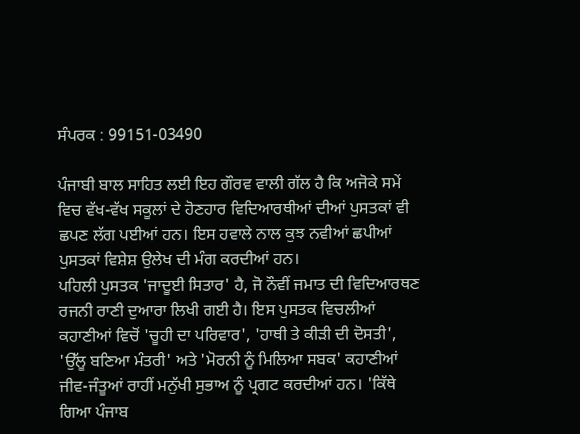ਸੰਪਰਕ : 99151-03490

ਪੰਜਾਬੀ ਬਾਲ ਸਾਹਿਤ ਲਈ ਇਹ ਗੌਰਵ ਵਾਲੀ ਗੱਲ ਹੈ ਕਿ ਅਜੋਕੇ ਸਮੇਂ ਵਿਚ ਵੱਖ-ਵੱਖ ਸਕੂਲਾਂ ਦੇ ਹੋਣਹਾਰ ਵਿਦਿਆਰਥੀਆਂ ਦੀਆਂ ਪੁਸਤਕਾਂ ਵੀ ਛਪਣ ਲੱਗ ਪਈਆਂ ਹਨ। ਇਸ ਹਵਾਲੇ ਨਾਲ ਕੁਝ ਨਵੀਆਂ ਛਪੀਆਂ ਪੁਸਤਕਾਂ ਵਿਸ਼ੇਸ਼ ਉਲੇਖ ਦੀ ਮੰਗ ਕਰਦੀਆਂ ਹਨ।
ਪਹਿਲੀ ਪੁਸਤਕ 'ਜਾਦੂਈ ਸਿਤਾਰ' ਹੈ, ਜੋ ਨੌਵੀਂ ਜਮਾਤ ਦੀ ਵਿਦਿਆਰਥਣ ਰਜਨੀ ਰਾਣੀ ਦੁਆਰਾ ਲਿਖੀ ਗਈ ਹੈ। ਇਸ ਪੁਸਤਕ ਵਿਚਲੀਆਂ ਕਹਾਣੀਆਂ ਵਿਚੋਂ 'ਚੂਹੀ ਦਾ ਪਰਿਵਾਰ', 'ਹਾਥੀ ਤੇ ਕੀੜੀ ਦੀ ਦੋਸਤੀ', 'ਉੱਲੂ ਬਣਿਆ ਮੰਤਰੀ' ਅਤੇ 'ਮੋਰਨੀ ਨੂੰ ਮਿਲਿਆ ਸਬਕ' ਕਹਾਣੀਆਂ ਜੀਵ-ਜੰਤੂਆਂ ਰਾਹੀਂ ਮਨੁੱਖੀ ਸੁਭਾਅ ਨੂੰ ਪ੍ਰਗਟ ਕਰਦੀਆਂ ਹਨ। 'ਕਿੱਥੇ ਗਿਆ ਪੰਜਾਬ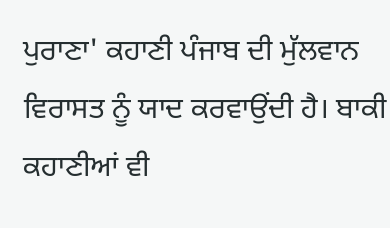ਪੁਰਾਣਾ' ਕਹਾਣੀ ਪੰਜਾਬ ਦੀ ਮੁੱਲਵਾਨ ਵਿਰਾਸਤ ਨੂੰ ਯਾਦ ਕਰਵਾਉਂਦੀ ਹੈ। ਬਾਕੀ ਕਹਾਣੀਆਂ ਵੀ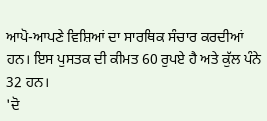ਆਪੋ-ਆਪਣੇ ਵਿਸ਼ਿਆਂ ਦਾ ਸਾਰਥਿਕ ਸੰਚਾਰ ਕਰਦੀਆਂ ਹਨ। ਇਸ ਪੁਸਤਕ ਦੀ ਕੀਮਤ 60 ਰੁਪਏ ਹੈ ਅਤੇ ਕੁੱਲ ਪੰਨੇ 32 ਹਨ।
'ਦੋ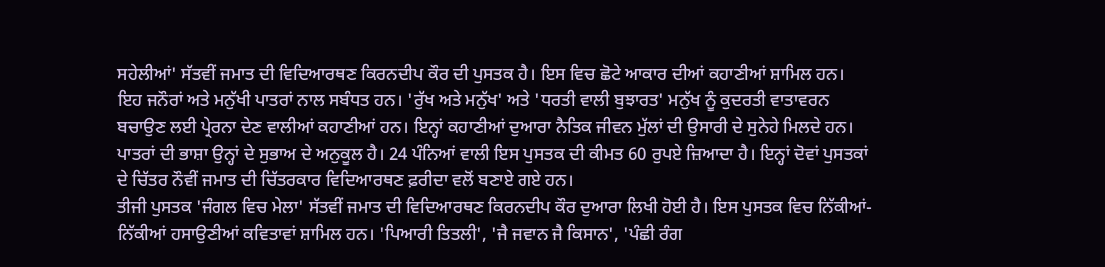ਸਹੇਲੀਆਂ' ਸੱਤਵੀਂ ਜਮਾਤ ਦੀ ਵਿਦਿਆਰਥਣ ਕਿਰਨਦੀਪ ਕੌਰ ਦੀ ਪੁਸਤਕ ਹੈ। ਇਸ ਵਿਚ ਛੋਟੇ ਆਕਾਰ ਦੀਆਂ ਕਹਾਣੀਆਂ ਸ਼ਾਮਿਲ ਹਨ। ਇਹ ਜਨੌਰਾਂ ਅਤੇ ਮਨੁੱਖੀ ਪਾਤਰਾਂ ਨਾਲ ਸਬੰਧਤ ਹਨ। 'ਰੁੱਖ ਅਤੇ ਮਨੁੱਖ' ਅਤੇ 'ਧਰਤੀ ਵਾਲੀ ਬੁਝਾਰਤ' ਮਨੁੱਖ ਨੂੰ ਕੁਦਰਤੀ ਵਾਤਾਵਰਨ ਬਚਾਉਣ ਲਈ ਪ੍ਰੇਰਨਾ ਦੇਣ ਵਾਲੀਆਂ ਕਹਾਣੀਆਂ ਹਨ। ਇਨ੍ਹਾਂ ਕਹਾਣੀਆਂ ਦੁਆਰਾ ਨੈਤਿਕ ਜੀਵਨ ਮੁੱਲਾਂ ਦੀ ਉਸਾਰੀ ਦੇ ਸੁਨੇਹੇ ਮਿਲਦੇ ਹਨ। ਪਾਤਰਾਂ ਦੀ ਭਾਸ਼ਾ ਉਨ੍ਹਾਂ ਦੇ ਸੁਭਾਅ ਦੇ ਅਨੁਕੂਲ ਹੈ। 24 ਪੰਨਿਆਂ ਵਾਲੀ ਇਸ ਪੁਸਤਕ ਦੀ ਕੀਮਤ 60 ਰੁਪਏ ਜ਼ਿਆਦਾ ਹੈ। ਇਨ੍ਹਾਂ ਦੋਵਾਂ ਪੁਸਤਕਾਂ ਦੇ ਚਿੱਤਰ ਨੌਵੀਂ ਜਮਾਤ ਦੀ ਚਿੱਤਰਕਾਰ ਵਿਦਿਆਰਥਣ ਫ਼ਰੀਦਾ ਵਲੋਂ ਬਣਾਏ ਗਏ ਹਨ।
ਤੀਜੀ ਪੁਸਤਕ 'ਜੰਗਲ ਵਿਚ ਮੇਲਾ' ਸੱਤਵੀਂ ਜਮਾਤ ਦੀ ਵਿਦਿਆਰਥਣ ਕਿਰਨਦੀਪ ਕੌਰ ਦੁਆਰਾ ਲਿਖੀ ਹੋਈ ਹੈ। ਇਸ ਪੁਸਤਕ ਵਿਚ ਨਿੱਕੀਆਂ-ਨਿੱਕੀਆਂ ਹਸਾਉਣੀਆਂ ਕਵਿਤਾਵਾਂ ਸ਼ਾਮਿਲ ਹਨ। 'ਪਿਆਰੀ ਤਿਤਲੀ', 'ਜੈ ਜਵਾਨ ਜੈ ਕਿਸਾਨ', 'ਪੰਛੀ ਰੰਗ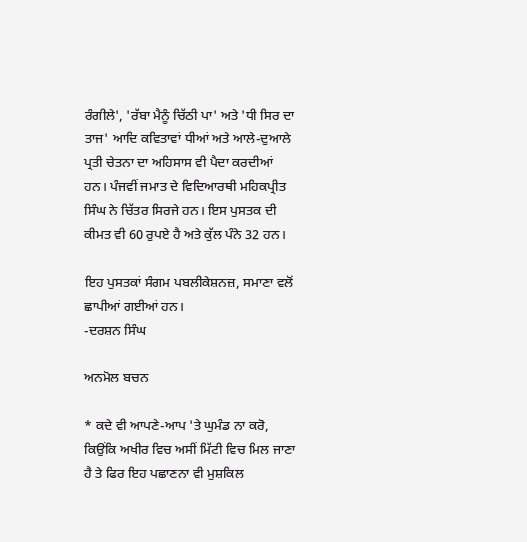ਰੰਗੀਲੇ', 'ਰੱਬਾ ਮੈਨੂੰ ਚਿੱਠੀ ਪਾ' ਅਤੇ 'ਧੀ ਸਿਰ ਦਾ ਤਾਜ' ਆਦਿ ਕਵਿਤਾਵਾਂ ਧੀਆਂ ਅਤੇ ਆਲੇ-ਦੁਆਲੇ ਪ੍ਰਤੀ ਚੇਤਨਾ ਦਾ ਅਹਿਸਾਸ ਵੀ ਪੈਦਾ ਕਰਦੀਆਂ ਹਨ। ਪੰਜਵੀਂ ਜਮਾਤ ਦੇ ਵਿਦਿਆਰਥੀ ਮਹਿਕਪ੍ਰੀਤ ਸਿੰਘ ਨੇ ਚਿੱਤਰ ਸਿਰਜੇ ਹਨ। ਇਸ ਪੁਸਤਕ ਦੀ ਕੀਮਤ ਵੀ 60 ਰੁਪਏ ਹੈ ਅਤੇ ਕੁੱਲ ਪੰਨੇ 32 ਹਨ।

ਇਹ ਪੁਸਤਕਾਂ ਸੰਗਮ ਪਬਲੀਕੇਸ਼ਨਜ਼, ਸਮਾਣਾ ਵਲੋਂ ਛਾਪੀਆਂ ਗਈਆਂ ਹਨ।
-ਦਰਸ਼ਨ ਸਿੰਘ

ਅਨਮੋਲ ਬਚਨ

* ਕਦੇ ਵੀ ਆਪਣੇ-ਆਪ 'ਤੇ ਘੁਮੰਡ ਨਾ ਕਰੋ, ਕਿਉਂਕਿ ਅਖੀਰ ਵਿਚ ਅਸੀਂ ਮਿੱਟੀ ਵਿਚ ਮਿਲ ਜਾਣਾ ਹੈ ਤੇ ਫਿਰ ਇਹ ਪਛਾਣਨਾ ਵੀ ਮੁਸ਼ਕਿਲ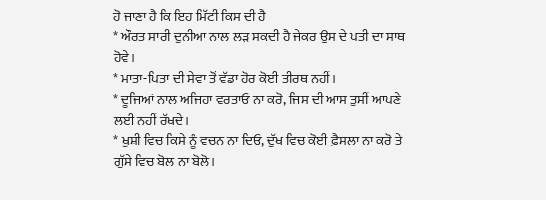ਹੋ ਜਾਣਾ ਹੈ ਕਿ ਇਹ ਮਿੱਟੀ ਕਿਸ ਦੀ ਹੈ
* ਔਰਤ ਸਾਰੀ ਦੁਨੀਆ ਨਾਲ ਲੜ ਸਕਦੀ ਹੈ ਜੇਕਰ ਉਸ ਦੇ ਪਤੀ ਦਾ ਸਾਥ ਹੋਵੇ।
* ਮਾਤਾ-ਪਿਤਾ ਦੀ ਸੇਵਾ ਤੋਂ ਵੱਡਾ ਹੋਰ ਕੋਈ ਤੀਰਥ ਨਹੀਂ।
* ਦੂਜਿਆਂ ਨਾਲ ਅਜਿਹਾ ਵਰਤਾਓ ਨਾ ਕਰੋ, ਜਿਸ ਦੀ ਆਸ ਤੁਸੀਂ ਆਪਣੇ ਲਈ ਨਹੀਂ ਰੱਖਦੇ।
* ਖੁਸ਼ੀ ਵਿਚ ਕਿਸੇ ਨੂੰ ਵਚਨ ਨਾ ਦਿਓ, ਦੁੱਖ ਵਿਚ ਕੋਈ ਫ਼ੈਸਲਾ ਨਾ ਕਰੋ ਤੇ ਗੁੱਸੇ ਵਿਚ ਬੋਲ ਨਾ ਬੋਲੋ।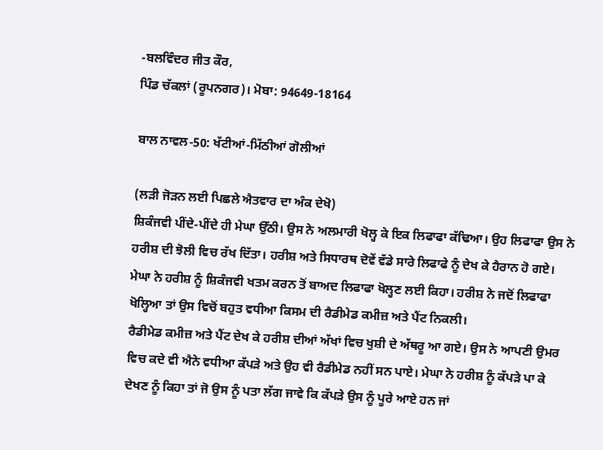-ਬਲਵਿੰਦਰ ਜੀਤ ਕੌਰ,
ਪਿੰਡ ਚੱਕਲਾਂ (ਰੂਪਨਗਰ)। ਮੋਬਾ: 94649-18164

ਬਾਲ ਨਾਵਲ-50: ਖੱਟੀਆਂ-ਮਿੱਠੀਆਂ ਗੋਲੀਆਂ

(ਲੜੀ ਜੋੜਨ ਲਈ ਪਿਛਲੇ ਐਤਵਾਰ ਦਾ ਅੰਕ ਦੇਖੋ)
ਸ਼ਿਕੰਜਵੀ ਪੀਂਦੇ-ਪੀਂਦੇ ਹੀ ਮੇਘਾ ਉੱਠੀ। ਉਸ ਨੇ ਅਲਮਾਰੀ ਖੋਲ੍ਹ ਕੇ ਇਕ ਲਿਫਾਫਾ ਕੱਢਿਆ। ਉਹ ਲਿਫਾਫਾ ਉਸ ਨੇ ਹਰੀਸ਼ ਦੀ ਝੋਲੀ ਵਿਚ ਰੱਖ ਦਿੱਤਾ। ਹਰੀਸ਼ ਅਤੇ ਸਿਧਾਰਥ ਦੋਵੇਂ ਵੱਡੇ ਸਾਰੇ ਲਿਫਾਫੇ ਨੂੰ ਦੇਖ ਕੇ ਹੈਰਾਨ ਹੋ ਗਏ। ਮੇਘਾ ਨੇ ਹਰੀਸ਼ ਨੂੰ ਸ਼ਿਕੰਜਵੀ ਖਤਮ ਕਰਨ ਤੋਂ ਬਾਅਦ ਲਿਫਾਫਾ ਖੋਲ੍ਹਣ ਲਈ ਕਿਹਾ। ਹਰੀਸ਼ ਨੇ ਜਦੋਂ ਲਿਫਾਫਾ ਖੋਲ੍ਹਿਆ ਤਾਂ ਉਸ ਵਿਚੋਂ ਬਹੁਤ ਵਧੀਆ ਕਿਸਮ ਦੀ ਰੈਡੀਮੇਡ ਕਮੀਜ਼ ਅਤੇ ਪੈਂਟ ਨਿਕਲੀ।
ਰੈਡੀਮੇਡ ਕਮੀਜ਼ ਅਤੇ ਪੈਂਟ ਦੇਖ ਕੇ ਹਰੀਸ਼ ਦੀਆਂ ਅੱਖਾਂ ਵਿਚ ਖੁਸ਼ੀ ਦੇ ਅੱਥਰੂ ਆ ਗਏ। ਉਸ ਨੇ ਆਪਣੀ ਉਮਰ ਵਿਚ ਕਦੇ ਵੀ ਐਨੇ ਵਧੀਆ ਕੱਪੜੇ ਅਤੇ ਉਹ ਵੀ ਰੈਡੀਮੇਡ ਨਹੀਂ ਸਨ ਪਾਏ। ਮੇਘਾ ਨੇ ਹਰੀਸ਼ ਨੂੰ ਕੱਪੜੇ ਪਾ ਕੇ ਦੇਖਣ ਨੂੰ ਕਿਹਾ ਤਾਂ ਜੋ ਉਸ ਨੂੰ ਪਤਾ ਲੱਗ ਜਾਵੇ ਕਿ ਕੱਪੜੇ ਉਸ ਨੂੰ ਪੂਰੇ ਆਏ ਹਨ ਜਾਂ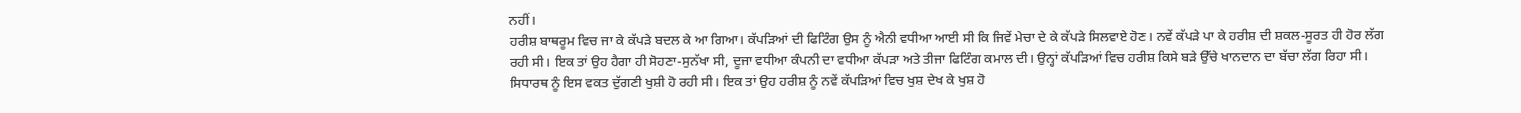ਨਹੀਂ।
ਹਰੀਸ਼ ਬਾਥਰੂਮ ਵਿਚ ਜਾ ਕੇ ਕੱਪੜੇ ਬਦਲ ਕੇ ਆ ਗਿਆ। ਕੱਪੜਿਆਂ ਦੀ ਫਿਟਿੰਗ ਉਸ ਨੂੰ ਐਨੀ ਵਧੀਆ ਆਈ ਸੀ ਕਿ ਜਿਵੇਂ ਮੇਚਾ ਦੇ ਕੇ ਕੱਪੜੇ ਸਿਲਵਾਏ ਹੋਣ। ਨਵੇਂ ਕੱਪੜੇ ਪਾ ਕੇ ਹਰੀਸ਼ ਦੀ ਸ਼ਕਲ-ਸੂਰਤ ਹੀ ਹੋਰ ਲੱਗ ਰਹੀ ਸੀ। ਇਕ ਤਾਂ ਉਹ ਹੈਗਾ ਹੀ ਸੋਹਣਾ-ਸੁਨੱਖਾ ਸੀ, ਦੂਜਾ ਵਧੀਆ ਕੰਪਨੀ ਦਾ ਵਧੀਆ ਕੱਪੜਾ ਅਤੇ ਤੀਜਾ ਫਿਟਿੰਗ ਕਮਾਲ ਦੀ। ਉਨ੍ਹਾਂ ਕੱਪੜਿਆਂ ਵਿਚ ਹਰੀਸ਼ ਕਿਸੇ ਬੜੇ ਉੱਚੇ ਖਾਨਦਾਨ ਦਾ ਬੱਚਾ ਲੱਗ ਰਿਹਾ ਸੀ।
ਸਿਧਾਰਥ ਨੂੰ ਇਸ ਵਕਤ ਦੁੱਗਣੀ ਖੁਸ਼ੀ ਹੋ ਰਹੀ ਸੀ। ਇਕ ਤਾਂ ਉਹ ਹਰੀਸ਼ ਨੂੰ ਨਵੇਂ ਕੱਪੜਿਆਂ ਵਿਚ ਖੁਸ਼ ਦੇਖ ਕੇ ਖੁਸ਼ ਹੋ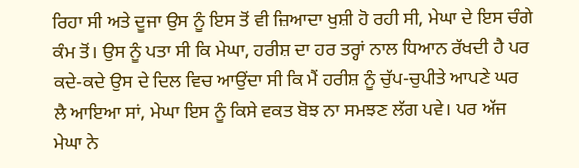ਰਿਹਾ ਸੀ ਅਤੇ ਦੂਜਾ ਉਸ ਨੂੰ ਇਸ ਤੋਂ ਵੀ ਜ਼ਿਆਦਾ ਖੁਸ਼ੀ ਹੋ ਰਹੀ ਸੀ, ਮੇਘਾ ਦੇ ਇਸ ਚੰਗੇ ਕੰਮ ਤੋਂ। ਉਸ ਨੂੰ ਪਤਾ ਸੀ ਕਿ ਮੇਘਾ, ਹਰੀਸ਼ ਦਾ ਹਰ ਤਰ੍ਹਾਂ ਨਾਲ ਧਿਆਨ ਰੱਖਦੀ ਹੈ ਪਰ ਕਦੇ-ਕਦੇ ਉਸ ਦੇ ਦਿਲ ਵਿਚ ਆਉਂਦਾ ਸੀ ਕਿ ਮੈਂ ਹਰੀਸ਼ ਨੂੰ ਚੁੱਪ-ਚੁਪੀਤੇ ਆਪਣੇ ਘਰ ਲੈ ਆਇਆ ਸਾਂ, ਮੇਘਾ ਇਸ ਨੂੰ ਕਿਸੇ ਵਕਤ ਬੋਝ ਨਾ ਸਮਝਣ ਲੱਗ ਪਵੇ। ਪਰ ਅੱਜ ਮੇਘਾ ਨੇ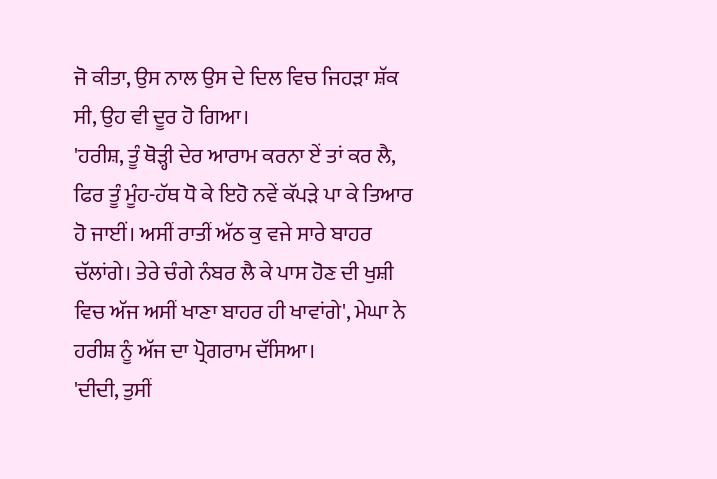ਜੋ ਕੀਤਾ, ਉਸ ਨਾਲ ਉਸ ਦੇ ਦਿਲ ਵਿਚ ਜਿਹੜਾ ਸ਼ੱਕ ਸੀ, ਉਹ ਵੀ ਦੂਰ ਹੋ ਗਿਆ।
'ਹਰੀਸ਼, ਤੂੰ ਥੋੜ੍ਹੀ ਦੇਰ ਆਰਾਮ ਕਰਨਾ ਏਂ ਤਾਂ ਕਰ ਲੈ, ਫਿਰ ਤੂੰ ਮੂੰਹ-ਹੱਥ ਧੋ ਕੇ ਇਹੋ ਨਵੇਂ ਕੱਪੜੇ ਪਾ ਕੇ ਤਿਆਰ ਹੋ ਜਾਈਂ। ਅਸੀਂ ਰਾਤੀਂ ਅੱਠ ਕੁ ਵਜੇ ਸਾਰੇ ਬਾਹਰ ਚੱਲਾਂਗੇ। ਤੇਰੇ ਚੰਗੇ ਨੰਬਰ ਲੈ ਕੇ ਪਾਸ ਹੋਣ ਦੀ ਖੁਸ਼ੀ ਵਿਚ ਅੱਜ ਅਸੀਂ ਖਾਣਾ ਬਾਹਰ ਹੀ ਖਾਵਾਂਗੇ', ਮੇਘਾ ਨੇ ਹਰੀਸ਼ ਨੂੰ ਅੱਜ ਦਾ ਪ੍ਰੋਗਰਾਮ ਦੱਸਿਆ।
'ਦੀਦੀ, ਤੁਸੀਂ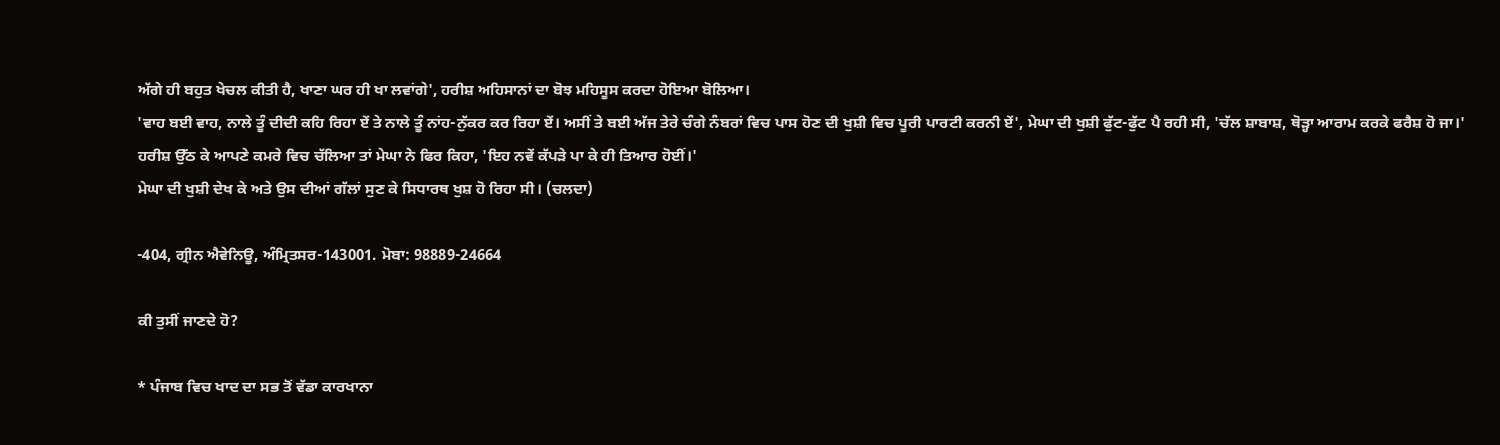ਅੱਗੇ ਹੀ ਬਹੁਤ ਖੇਚਲ ਕੀਤੀ ਹੈ, ਖਾਣਾ ਘਰ ਹੀ ਖਾ ਲਵਾਂਗੇ', ਹਰੀਸ਼ ਅਹਿਸਾਨਾਂ ਦਾ ਬੋਝ ਮਹਿਸੂਸ ਕਰਦਾ ਹੋਇਆ ਬੋਲਿਆ।
'ਵਾਹ ਬਈ ਵਾਹ, ਨਾਲੇ ਤੂੰ ਦੀਦੀ ਕਹਿ ਰਿਹਾ ਏਂ ਤੇ ਨਾਲੇ ਤੂੰ ਨਾਂਹ-ਨੁੱਕਰ ਕਰ ਰਿਹਾ ਏਂ। ਅਸੀਂ ਤੇ ਬਈ ਅੱਜ ਤੇਰੇ ਚੰਗੇ ਨੰਬਰਾਂ ਵਿਚ ਪਾਸ ਹੋਣ ਦੀ ਖੁਸ਼ੀ ਵਿਚ ਪੂਰੀ ਪਾਰਟੀ ਕਰਨੀ ਏਂ', ਮੇਘਾ ਦੀ ਖੁਸ਼ੀ ਫੁੱਟ-ਫੁੱਟ ਪੈ ਰਹੀ ਸੀ, 'ਚੱਲ ਸ਼ਾਬਾਸ਼, ਥੋੜ੍ਹਾ ਆਰਾਮ ਕਰਕੇ ਫਰੈਸ਼ ਹੋ ਜਾ।'
ਹਰੀਸ਼ ਉੱਠ ਕੇ ਆਪਣੇ ਕਮਰੇ ਵਿਚ ਚੱਲਿਆ ਤਾਂ ਮੇਘਾ ਨੇ ਫਿਰ ਕਿਹਾ, 'ਇਹ ਨਵੇਂ ਕੱਪੜੇ ਪਾ ਕੇ ਹੀ ਤਿਆਰ ਹੋਈਂ।'
ਮੇਘਾ ਦੀ ਖੁਸ਼ੀ ਦੇਖ ਕੇ ਅਤੇ ਉਸ ਦੀਆਂ ਗੱਲਾਂ ਸੁਣ ਕੇ ਸਿਧਾਰਥ ਖੁਸ਼ ਹੋ ਰਿਹਾ ਸੀ। (ਚਲਦਾ)

-404, ਗ੍ਰੀਨ ਐਵੇਨਿਊ, ਅੰਮ੍ਰਿਤਸਰ-143001. ਮੋਬਾ: 98889-24664

ਕੀ ਤੁਸੀਂ ਜਾਣਦੇ ਹੋ?

* ਪੰਜਾਬ ਵਿਚ ਖਾਦ ਦਾ ਸਭ ਤੋਂ ਵੱਡਾ ਕਾਰਖਾਨਾ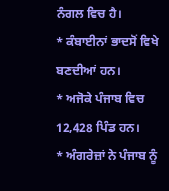ਨੰਗਲ ਵਿਚ ਹੈ।
* ਕੰਬਾਈਨਾਂ ਭਾਦਸੋਂ ਵਿਖੇ ਬਣਦੀਆਂ ਹਨ।
* ਅਜੋਕੇ ਪੰਜਾਬ ਵਿਚ 12,428 ਪਿੰਡ ਹਨ।
* ਅੰਗਰੇਜ਼ਾਂ ਨੇ ਪੰਜਾਬ ਨੂੰ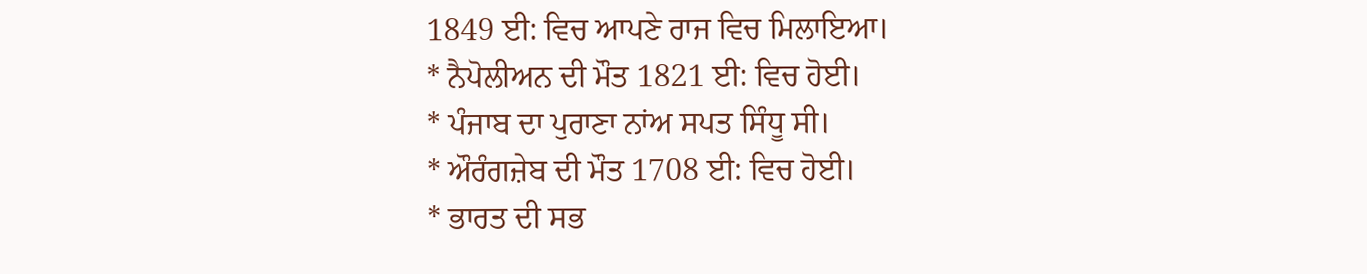1849 ਈ: ਵਿਚ ਆਪਣੇ ਰਾਜ ਵਿਚ ਮਿਲਾਇਆ।
* ਨੈਪੋਲੀਅਨ ਦੀ ਮੌਤ 1821 ਈ: ਵਿਚ ਹੋਈ।
* ਪੰਜਾਬ ਦਾ ਪੁਰਾਣਾ ਨਾਂਅ ਸਪਤ ਸਿੰਧੂ ਸੀ।
* ਔਰੰਗਜ਼ੇਬ ਦੀ ਮੌਤ 1708 ਈ: ਵਿਚ ਹੋਈ।
* ਭਾਰਤ ਦੀ ਸਭ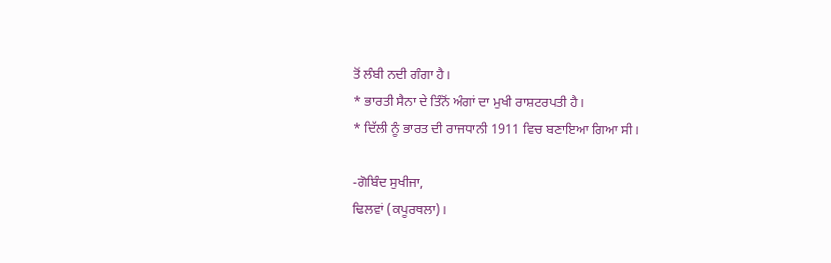ਤੋਂ ਲੰਬੀ ਨਦੀ ਗੰਗਾ ਹੈ।
* ਭਾਰਤੀ ਸੈਨਾ ਦੇ ਤਿੰਨੋਂ ਅੰਗਾਂ ਦਾ ਮੁਖੀ ਰਾਸ਼ਟਰਪਤੀ ਹੈ।
* ਦਿੱਲੀ ਨੂੰ ਭਾਰਤ ਦੀ ਰਾਜਧਾਨੀ 1911 ਵਿਚ ਬਣਾਇਆ ਗਿਆ ਸੀ।

-ਗੋਬਿੰਦ ਸੁਖੀਜਾ,
ਢਿਲਵਾਂ (ਕਪੂਰਥਲਾ)।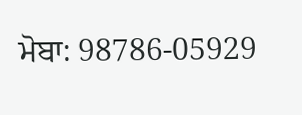ਮੋਬਾ: 98786-05929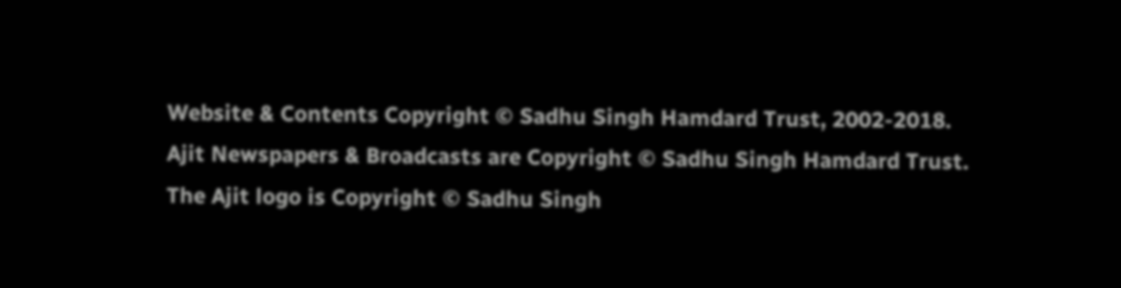Website & Contents Copyright © Sadhu Singh Hamdard Trust, 2002-2018.
Ajit Newspapers & Broadcasts are Copyright © Sadhu Singh Hamdard Trust.
The Ajit logo is Copyright © Sadhu Singh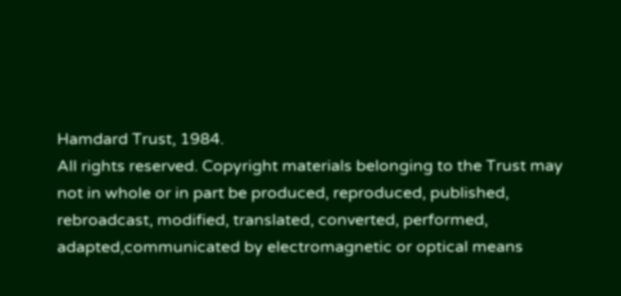Hamdard Trust, 1984.
All rights reserved. Copyright materials belonging to the Trust may not in whole or in part be produced, reproduced, published, rebroadcast, modified, translated, converted, performed, adapted,communicated by electromagnetic or optical means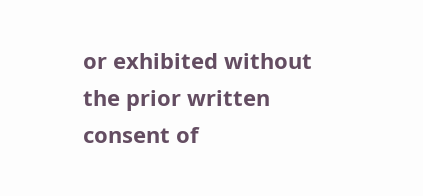or exhibited without the prior written consent of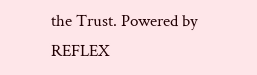the Trust. Powered by REFLEX